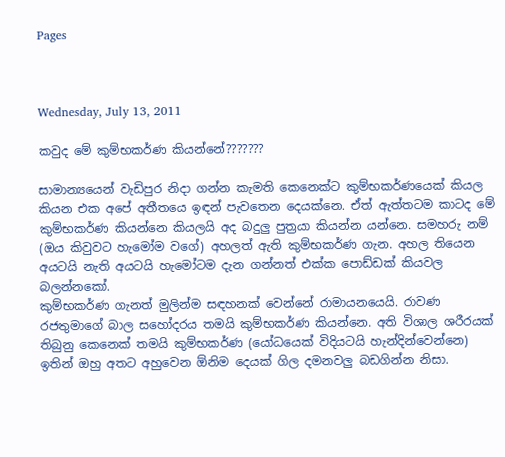Pages



Wednesday, July 13, 2011

කවුද මේ කුම්භකර්ණ කියන්නේ???????

සාමාන්‍යයෙන් වැඩිපුර නිදා ගන්න කැමති කෙනෙක්ට කුම්භකර්ණයෙක් කියල කියන එක අපේ අතීතයෙ ඉඳන් පැවතෙන දෙයක්නෙ. ඒත් ඇත්තටම කාටද මේ කුම්භකර්ණ කියන්නෙ කියලයි අද බදුලු පුත්‍රයා කියන්න යන්නෙ. සමහරු නම් (ඔය කිවුවට හැමෝම වගේ) අහලත් ඇති කුම්භකර්ණ ගැන. අහල තියෙන අයටයි නැති අයටයි හැමෝටම දැන ගන්නත් එක්ක පොඩ්ඩක් කියවල බලන්නකෝ.
කුම්භකර්ණ ගැනත් මුලින්ම සඳහනක් වෙන්නේ රාමායනයෙයි. රාවණ රජතුමාගේ බාල සහෝදරය තමයි කුම්භකර්ණ කියන්නෙ. අති විශාල ශරීරයක් තිබුනු කෙනෙක් තමයි කුම්භකර්ණ (යෝධයෙක් විදියටයි හැන්දින්වෙන්නෙ) ඉතින් ඔහු අතට අහුවෙන ඕනිම දෙයක් ගිල දමනවලු බඩගින්න නිසා.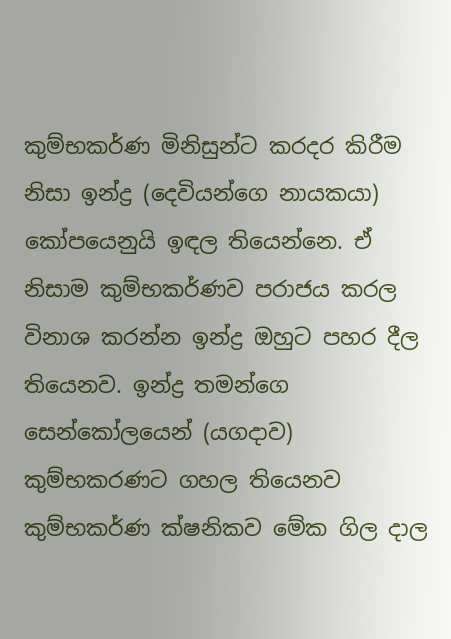කුම්භකර්ණ මිනිසුන්ට කරදර කිරීම නිසා ඉන්ද්‍ර (දෙවියන්ගෙ නායකයා) කෝපයෙනුයි ඉඳල තියෙන්නෙ. ඒ නිසාම කුම්භකර්ණව පරාජය කරල විනාශ කරන්න ඉන්ද්‍ර ඔහුට පහර දීල තියෙනව. ඉන්ද්‍ර තමන්ගෙ සෙන්කෝලයෙන් (යගදාව) කුම්භකරණට ගහල තියෙනව කුම්භකර්ණ ක්ෂනිකව මේක ගිල දාල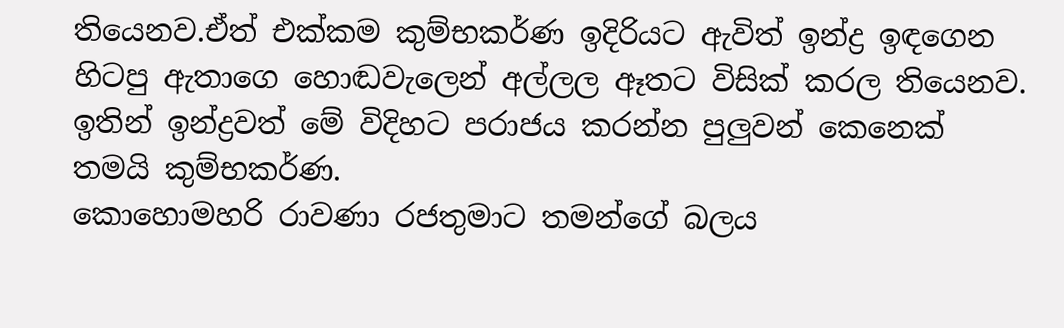තියෙනව.ඒත් එක්කම කුම්භකර්ණ ඉදිරියට ඇවිත් ඉන්ද්‍ර ඉඳගෙන හිටපු ඇතාගෙ හොඬවැලෙන් අල්ලල ඈතට විසික් කරල තියෙනව. ඉතින් ඉන්ද්‍රවත් මේ විදිහට පරාජය කරන්න පුලුවන් කෙනෙක් තමයි කුම්භකර්ණ.
කොහොමහරි රාවණා රජතුමාට තමන්ගේ බලය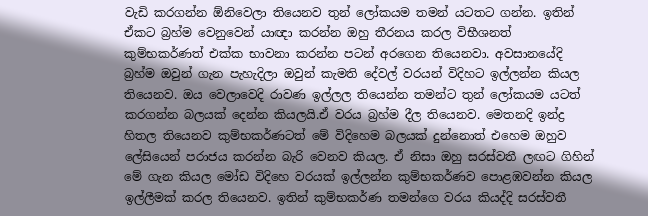වැඩි කරගන්න ඕනිවෙලා තියෙනව තුන් ලෝකයම තමන් යටතට ගන්න. ඉතින් ඒකට බ්‍රහ්ම වෙනුවෙන් යාඥා කරන්න ඔහු තීරනය කරල විභීශනත් කුම්භකර්ණත් එක්ක භාවනා කරන්න පටන් අරගෙන තියෙනවා. අවසානයේදි බ්‍රහ්ම ඔවුන් ගැන පැහැදිලා ඔවුන් කැමති දේවල් වරයන් විදිහට ඉල්ලන්න කියල තියෙනව. ඔය වෙලාවෙදි රාවණ ඉල්ලල තියෙන්න තමන්ට තුන් ලෝකයම යටත් කරගන්න බලයක් දෙන්න කියලයි.ඒ වරය බ්‍රහ්ම දීල තියෙනව. මෙතනදි ඉන්ද්‍ර හිතල තියෙනව කුම්භකර්ණටත් මේ විදිහෙම බලයක් දුන්නොත් එහෙම ඔහුව ලේසියෙන් පරාජය කරන්න බැරි වෙනව කියල. ඒ නිසා ඔහු සරස්වතී ලඟට ගිහින් මේ ගැන කියල මෝඩ විදිහෙ වරයක් ඉල්ලන්න කුම්භකර්ණව පොළඹවන්න කියල ඉල්ලීමක් කරල තියෙනව. ඉතින් කුම්භකර්ණ තමන්ගෙ වරය කියද්දි සරස්වතී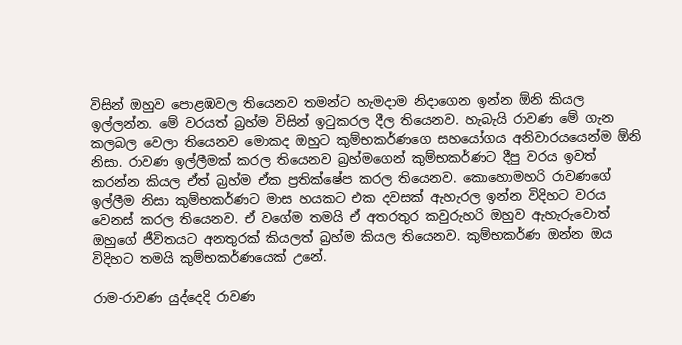විසින් ඔහුව පොළඹවල තියෙනව තමන්ට හැමදාම නිදාගෙන ඉන්න ඕනි කියල ඉල්ලන්න. මේ වරයත් බ්‍රහ්ම විසින් ඉටුකරල දීල තියෙනව. හැබැයි රාවණ මේ ගැන කලබල වෙලා තියෙනව මොකද ඔහුට කුම්භකර්ණගෙ සහයෝගය අනිවාරයයෙන්ම ඕනි නිසා. රාවණ ඉල්ලීමක් කරල තියෙනව බ්‍රහ්මගෙන් කුම්භකර්ණට දීපු වරය ඉවත් කරන්න කියල ඒත් බ්‍රහ්ම ඒක ප්‍රතික්ෂේප කරල තියෙනව. කොහොමහරි රාවණගේ ඉල්ලීම නිසා කුම්භකර්ණට මාස හයකට එක දවසක් ඇහැරල ඉන්න විදිහට වරය වෙනස් කරල තියෙනව. ඒ වගේම තමයි ඒ අතරතුර කවුරුහරි ඔහුව ඇහැරුවොත් ඔහුගේ ජීවිතයට අනතුරක් කියලත් බ්‍රහ්ම කියල තියෙනව. කුම්භකර්ණ ඔන්න ඔය විදිහට තමයි කුම්භකර්ණයෙක් උනේ.

රාම-රාවණ යුද්දෙදි රාවණ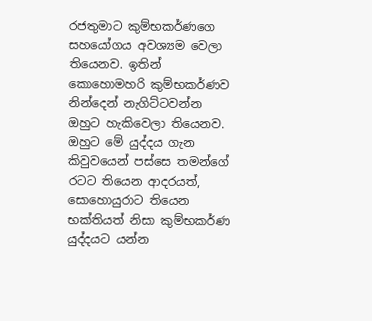රජතුමාට කුම්භකර්ණගෙ සහයෝගය අවශ්‍යම වෙලා තියෙනව. ඉතින් කොහොමහරි කුම්භකර්ණව නින්දෙන් නැගිට්ටවන්න ඔහුට හැකිවෙලා තියෙනව. ඔහුට මේ යුද්දය ගැන කිවුවයෙන් පස්සෙ තමන්ගේ රටට තියෙන ආදරයත්, සොහොයුරාට තියෙන භක්තියත් නිසා කුම්භකර්ණ යුද්දයට යන්න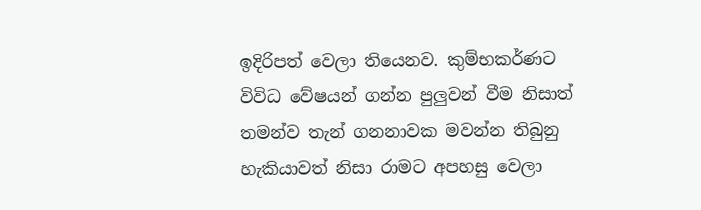ඉදිරිපත් වෙලා තියෙනව. කුම්භකර්ණට විවිධ වේෂයන් ගන්න පුලුවන් වීම නිසාත් තමන්ව තැන් ගනනාවක මවන්න තිබුනු හැකියාවත් නිසා රාමට අපහසු වෙලා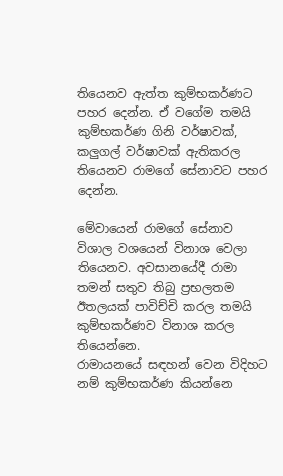තියෙනව ඇත්ත කුම්භකර්ණට පහර දෙන්න. ඒ වගේම තමයි කුම්භකර්ණ ගිනි වර්ෂාවක්, කලුගල් වර්ෂාවක් ඇතිකරල තියෙනව රාමගේ සේනාවට පහර දෙන්න.

මේවායෙන් රාමගේ සේනාව විශාල වශයෙන් විනාශ වෙලා තියෙනව. අවසානයේදී රාමා තමන් සතුව තිබු ප්‍රභලතම ඊතලයක් පාවිච්චි කරල තමයි කුම්භකර්ණව විනාශ කරල තියෙන්නෙ.
රාමායනයේ සඳහන් වෙන විදිහට නම් කුම්භකර්ණ කියන්නෙ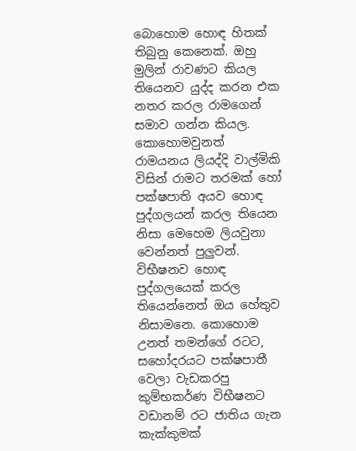බොහොම හොඳ හිතක් තිබුනු කෙනෙක්. ඔහු මුලින් රාවණට කියල තියෙනව යුද්ද කරන එක නතර කරල රාමගෙන් සමාව ගන්න කියල. කොහොමවුනත් රාමයනය ලියද්දි වාල්මිකි විසින් රාමට තරමක් හෝ පක්ෂපාති අයව හොඳ පුද්ගලයන් කරල තියෙන නිසා මෙහෙම ලියවුනා වෙන්නත් පුලුවන්. විභීෂනව හොඳ පුද්ගලයෙක් කරල තියෙන්නෙත් ඔය හේතුව නිසාමනෙ. කොහොම උනත් තමන්ගේ රටට, සහෝදරයට පක්ෂපාතී වෙලා වැඩකරපු කුම්භකර්ණ විභීෂනට වඩානම් රට ජාතිය ගැන කැක්කුමක්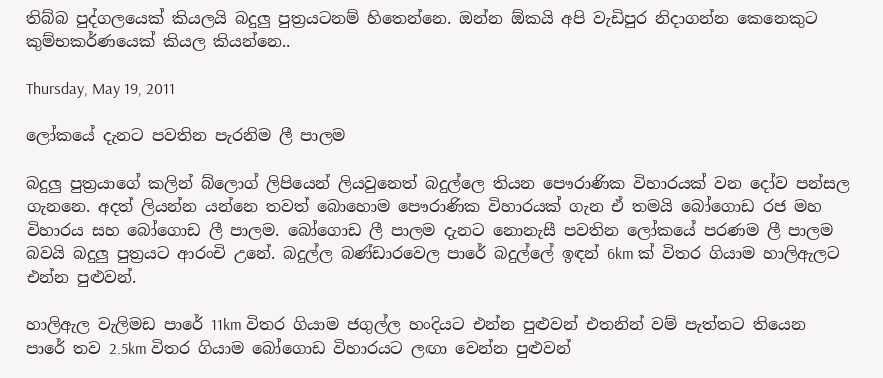තිබ්බ පුද්ගලයෙක් කියලයි බදුලු පුත්‍රයටනම් හිතෙන්නෙ. ඔන්න ඕකයි අපි වැඩිපුර නිදාගන්න කෙනෙකුට කුම්භකර්ණයෙක් කියල කියන්නෙ..

Thursday, May 19, 2011

ලෝකයේ දැනට පවතින පැරනිම ලී පාලම

බදුලු පුත්‍රයාගේ කලින් බ්ලොග් ලිපියෙන් ලියවුනෙත් බදුල්ලෙ තියන පෞරාණික විහාරයක් වන දෝව පන්සල ගැනනෙ. අදත් ලියන්න යන්නෙ තවත් බොහොම පෞරාණික විහාරයක් ගැන ඒ තමයි බෝගොඩ රජ මහ විහාරය සහ බෝගොඩ ලී පාලම. බෝගොඩ ලී පාලම දැනට නොනැසී පවතින ලෝකයේ පරණම ලී පාලම බවයි බදුලු පුත්‍රයට ආරංචි උනේ. බදුල්ල බණ්ඩාරවෙල පාරේ බදුල්ලේ ඉඳන් 6km ක් විතර ගියාම හාලිඇලට එන්න පුළුවන්.

හාලිඇල වැලිමඩ පාරේ 11km විතර ගියාම ජගුල්ල හංදියට එන්න පුළුවන් එතනින් වම් පැත්තට තියෙන පාරේ තව 2.5km විතර ගියාම බෝගොඩ විහාරයට ලඟා වෙන්න පුළුවන්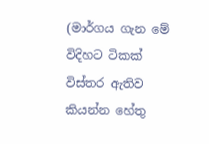(මාර්ගය ගැන මේ විදිහට ටිකක් විස්තර ඇතිව කියන්න හේතු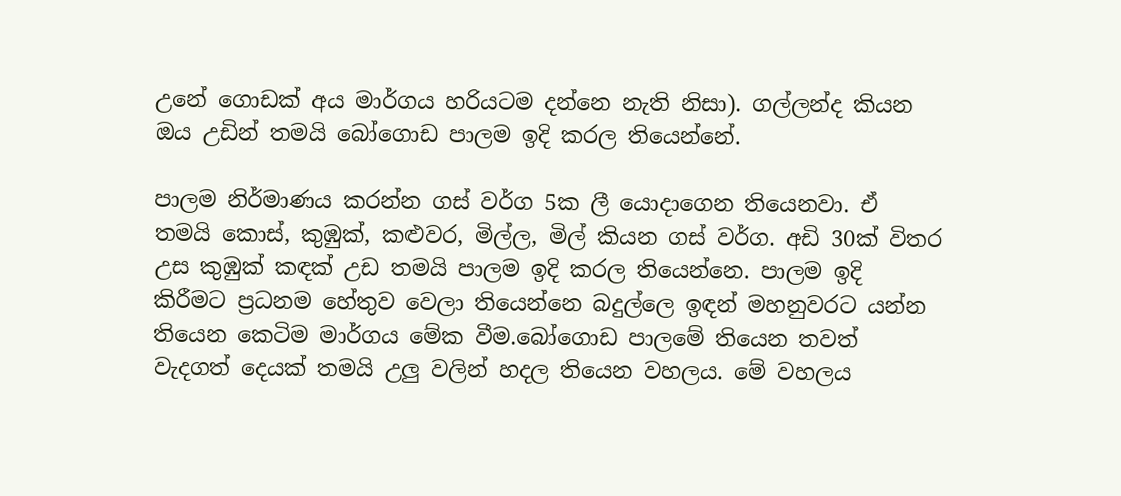උනේ ගොඩක් අය මාර්ගය හරියටම දන්නෙ නැති නිසා). ගල්ලන්ද කියන ඔය උඩින් තමයි බෝගොඩ පාලම ඉදි කරල තියෙන්නේ.

පාලම නිර්මාණය කරන්න ගස් වර්ග 5ක ලී යොදාගෙන තියෙනවා. ඒ තමයි කොස්, කුඹුක්, කළුවර, මිල්ල, මිල් කියන ගස් වර්ග. අඩි 30ක් විතර උස කුඹුක් කඳක් උඩ තමයි පාලම ඉදි කරල තියෙන්නෙ. පාලම ඉදි කිරීමට ප්‍රධනම හේතුව වෙලා තියෙන්නෙ බදුල්ලෙ ඉඳන් මහනුවරට යන්න තියෙන කෙටිම මාර්ගය මේක වීම.බෝගොඩ පාලමේ තියෙන තවත් වැදගත් දෙයක් තමයි උලු වලින් හදල තියෙන වහලය. මේ වහලය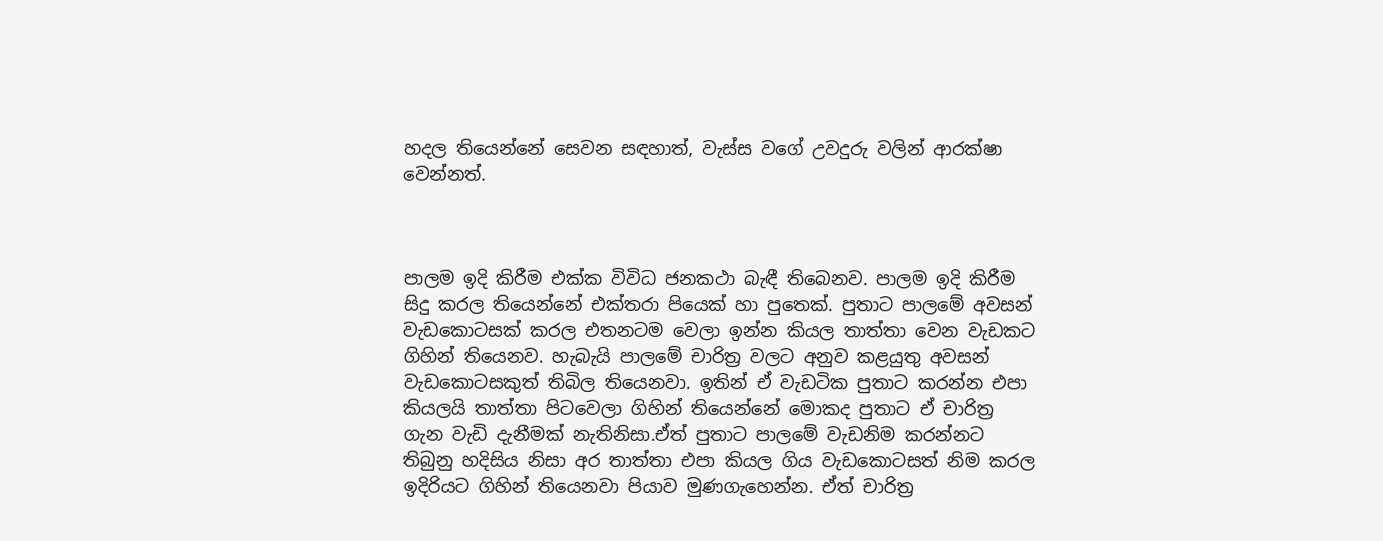හදල තියෙන්නේ සෙවන සඳහාත්, වැස්ස වගේ උවදුරු වලින් ආරක්ෂා වෙන්නත්.



පාලම ඉදි කිරීම එක්ක විවිධ ජනකථා බැඳී තිබෙනව. පාලම ඉදි කිරීම සිදු කරල තියෙන්නේ එක්තරා පියෙක් හා පුතෙක්. පුතාට පාලමේ අවසන් වැඩකොටසක් කරල එතනටම වෙලා ඉන්න කියල තාත්තා වෙන වැඩකට ගිහින් තියෙනව. හැබැයි පාලමේ චාරිත්‍ර වලට අනුව කළයුතු අවසන් වැඩකොටසකුත් තිබිල තියෙනවා. ඉතින් ඒ වැඩටික පුතාට කරන්න එපා කියලයි තාත්තා පිටවෙලා ගිහින් තියෙන්නේ මොකද පුතාට ඒ චාරිත්‍ර ගැන වැඩි දැනීමක් නැතිනිසා.ඒත් පුතාට පාලමේ වැඩනිම කරන්නට තිබුනු හදිසිය නිසා අර තාත්තා එපා කියල ගිය වැඩකොටසත් නිම කරල ඉදිරියට ගිහින් තියෙනවා පියාව මුණගැහෙන්න. ඒත් චාරිත්‍ර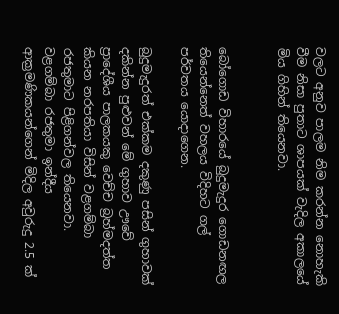වලට අනුව පාලම නිම කරන්න නොහැකි වීම නිසා පුතාට ශාපයක් වැදිල අකාලයේ මිය ගිහින් තියෙනවා.


බෝගොඩ විහාරයේ බුදුමැදුර ගොඩනඟල තියෙන්නෙත් වහලය විදිහට ගල් පර්වතය යොදාගෙන.

බුදුමැදුරත් එක්කම දකුණු පසින් ගුහාවක් දකින්න පුළුවන් මේ ගුහාව ඌවේ ප්‍රාදේශීය පාලකයකු වෙච්ච බ්‍රහ්මදත්ත කියන නරපතියා විසින් වළගම්බා රජතුමාට පිළිගන්වල තියෙනවා. වළගම්බා රජතුමා ඉන්දීය ආක්‍රමණිකයන්ගෙන් මිදිල අවුරුදු 2.5 ක්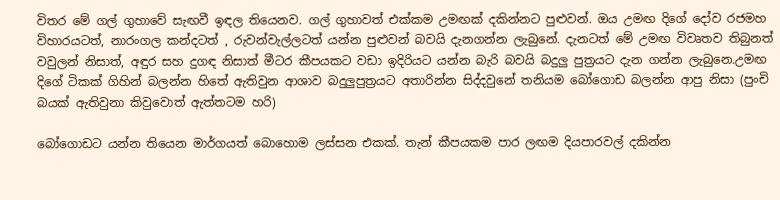විතර මේ ගල් ගුහාවේ සැඟවී ඉඳල තියෙනව. ගල් ගුහාවත් එක්කම උමඟක් දකින්නට පුළුවන්. ඔය උමඟ දිගේ දෝව රජමහ විහාරයටත්, නාරංගල කන්දටත් , රුවන්වැල්ලටත් යන්න පුළුවන් බවයි දැනගන්න ලැබුනේ. දැනටත් මේ උමඟ විවෘතව තිබුනත් වවුලන් නිසාත්, අඳුර සහ දුගඳ නිසාත් මීටර කීපයකට වඩා ඉදිරියට යන්න බැරි බවයි බදුලු පුත්‍රයට දැන ගන්න ලැබුනෙ.උමඟ දිගේ ටිකක් ගිහින් බලන්න හිතේ ඇතිවුන ආශාව බදුලුපුත්‍රයට අතාරින්න සිද්දවුනේ තනියම බෝගොඩ බලන්න ආපු නිසා (පුංචි බයක් ඇතිවුනා කිවුවොත් ඇත්තටම හරි)

බෝගොඩට යන්න තියෙන මාර්ගයත් බොහොම ලස්සන එකක්. තැන් කීපයකම පාර ලඟම දියපාරවල් දකින්න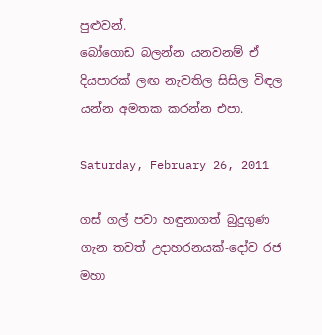පුළුවන්.
බෝගොඩ බලන්න යනවනම් ඒ දියපාරක් ලඟ නැවතිල සිසිල විඳල යන්න අමතක කරන්න එපා.

Saturday, February 26, 2011

ගස් ගල් පවා හඳුනාගත් බුදුගුණ ගැන තවත් උදාහරනයක්-දෝව රජ මහා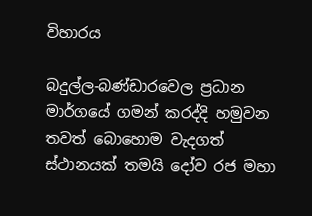විහාරය

බදුල්ල-බණ්ඩාරවෙල ප්‍රධාන මාර්ගයේ ගමන් කරද්දි හමුවන තවත් බොහොම වැදගත් ස්ථානයක් තමයි දෝව රජ මහා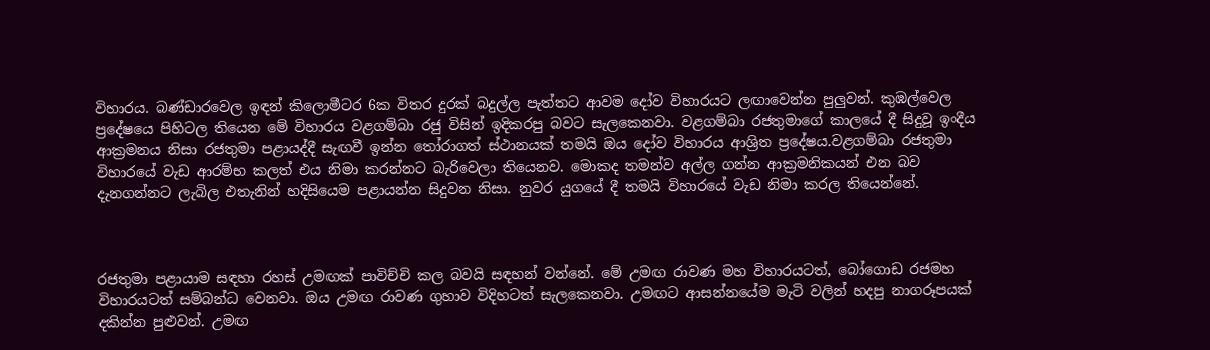විහාරය. බණ්ඩාරවෙල ඉඳන් කිලොමීටර 6ක විතර දුරක් බදුල්ල පැත්තට ආවම දෝව විහාරයට ලඟාවෙන්න පුලුවන්. කුඹල්වෙල ප්‍රදේෂයෙ පිහිටල තියෙන මේ විහාරය වළගම්බා රජු විසින් ඉදිකරපු බවට සැලකෙනවා. වළගම්බා රජතුමාගේ කාලයේ දී සිදුවූ ඉංදීය ආක්‍රමනය නිසා රජතුමා පළායද්දී සැඟවී ඉන්න තෝරාගත් ස්ථානයක් තමයි ඔය දෝව විහාරය ආශ්‍රිත ප්‍රදේෂය.වළගම්බා රජතුමා විහාරයේ වැඩ ආරම්භ කලත් එය නිමා කරන්නට බැරිවෙලා තියෙනව. මොකද තමන්ව අල්ල ගන්න ආක්‍රමනිකයන් එන බව දැනගන්නට ලැබිල එතැනින් හදිසියෙම පළායන්න සිදුවන නිසා. නුවර යුගයේ දී තමයි විහාරයේ වැඩ නිමා කරල තියෙන්නේ.



රජතුමා පළායාම සඳහා රහස් උමඟක් පාවිච්චි කල බවයි සඳහන් වන්නේ. මේ උමඟ රාවණ මහ විහාරයටත්, බෝගොඩ රජමහ විහාරයටත් සම්බන්ධ වෙනවා. ඔය උමඟ රාවණ ගුහාව විදිහටත් සැලකෙනවා. උමඟට ආසන්නයේම මැටි වලින් හදපු නාගරූපයක් දකින්න පුළුවන්. උමඟ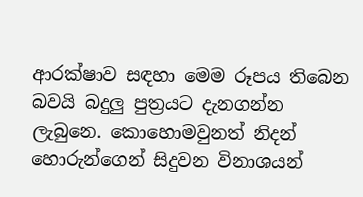ආරක්ෂාව සඳහා මෙම රූපය තිබෙන බවයි බදුලු පුත්‍රයට දැනගන්න ලැබුනෙ. කොහොමවුනත් නිදන් හොරුන්ගෙන් සිදුවන විනාශයන්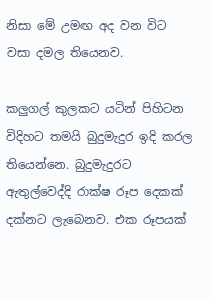නිසා මේ උමඟ අද වන විට වසා දමල තියෙනව.

කලුගල් කුලකට යටින් පිහිටන විදිහට තමයි බුදුමැදුර ඉදි කරල තියෙන්නෙ. බුදුමැදුරට ඇතුල්වෙද්දි රාක්ෂ රූප දෙකක් දක්නට ලැබෙනව. එක රූපයක්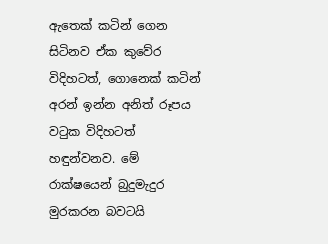ඇතෙක් කටින් ගෙන සිටිනව ඒක කුවේර විදිහටත්, ගොනෙක් කටින් අරන් ඉන්න අනිත් රූපය වටුක විදිහටත් හඳුන්වනව. මේ රාක්ෂයෙන් බුදුමැදුර මුරකරන බවටයි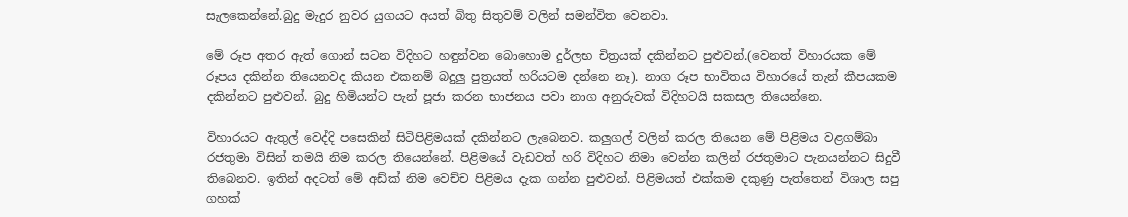සැලකෙන්නේ.බුදු මැදුර නුවර යුගයට අයත් බිතු සිතුවම් වලින් සමන්විත වෙනවා.

මේ රූප අතර ඇත් ගොන් සටන විදිහට හඳුන්වන බොහොම දුර්ලභ චිත්‍රයක් දකින්නට පුළුවන්.(වෙනත් විහාරයක මේ රූපය දකින්න තියෙනවද කියන එකනම් බදුලු පුත්‍රයත් හරියටම දන්නෙ නෑ). නාග රූප භාවිතය විහාරයේ තැන් කීපයකම දකින්නට පුළුවන්. බුදු හිමියන්ට පැන් පූජා කරන භාජනය පවා නාග අනුරුවක් විදිහටයි සකසල තියෙන්නෙ.

විහාරයට ඇතුල් වෙද්දි පසෙකින් සිටිපිළිමයක් දකින්නට ලැබෙනව. කලුගල් වලින් කරල තියෙන මේ පිළිමය වළගම්බා රජතුමා විසින් තමයි නිම කරල තියෙන්නේ. පිළිමයේ වැඩවත් හරි විදිහට නිමා වෙන්න කලින් රජතුමාට පැනයන්නට සිදුවී තිබෙනව. ඉතින් අදටත් මේ අඩ්ක් නිම වෙච්ච පිළිමය දැක ගන්න පුළුවන්. පිළිමයත් එක්කම දකුණු පැත්තෙන් විශාල සපු ගහක්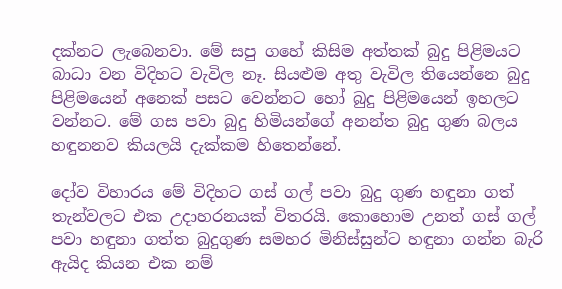දක්නට ලැබෙනවා. මේ සපු ගහේ කිසිම අත්තක් බුදු පිළිමයට බාධා වන විදිහට වැවිල නෑ. සියළුම අතු වැවිල තියෙන්නෙ බුදු පිළිමයෙන් අනෙක් පසට වෙන්නට හෝ බුදු පිළිමයෙන් ඉහලට වන්නට. මේ ගස පවා බුදු හිමියන්ගේ අනන්ත බුදු ගුණ බලය හඳුනනව කියලයි දැක්කම හිතෙන්නේ.

දෝව විහාරය මේ විදිහට ගස් ගල් පවා බුදු ගුණ හඳුනා ගත් තැන්වලට එක උදාහරනයක් විතරයි. කොහොම උනත් ගස් ගල් පවා හඳුනා ගත්ත බුදුගුණ සමහර මිනිස්සුන්ට හඳුනා ගන්න බැරි ඇයිද කියන එක නම්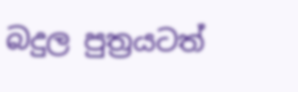බදුල පුත්‍රයටත්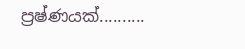ප්‍රෂ්ණයක්..........